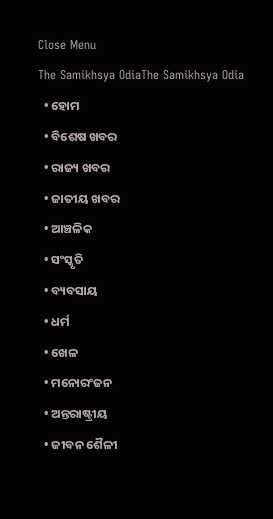Close Menu
The Samikhsya OdiaThe Samikhsya Odia
  • ହୋମ
  • ବିଶେଷ ଖବର
  • ରାଜ୍ୟ ଖବର
  • ଜାତୀୟ ଖବର
  • ଆଞ୍ଚଳିକ
  • ସଂସ୍କୃତି
  • ବ୍ୟବସାୟ
  • ଧର୍ମ
  • ଖେଳ
  • ମନୋରଂଜନ
  • ଅନ୍ତରାଷ୍ଟ୍ରୀୟ
  • ଜୀବନ ଶୈଳୀ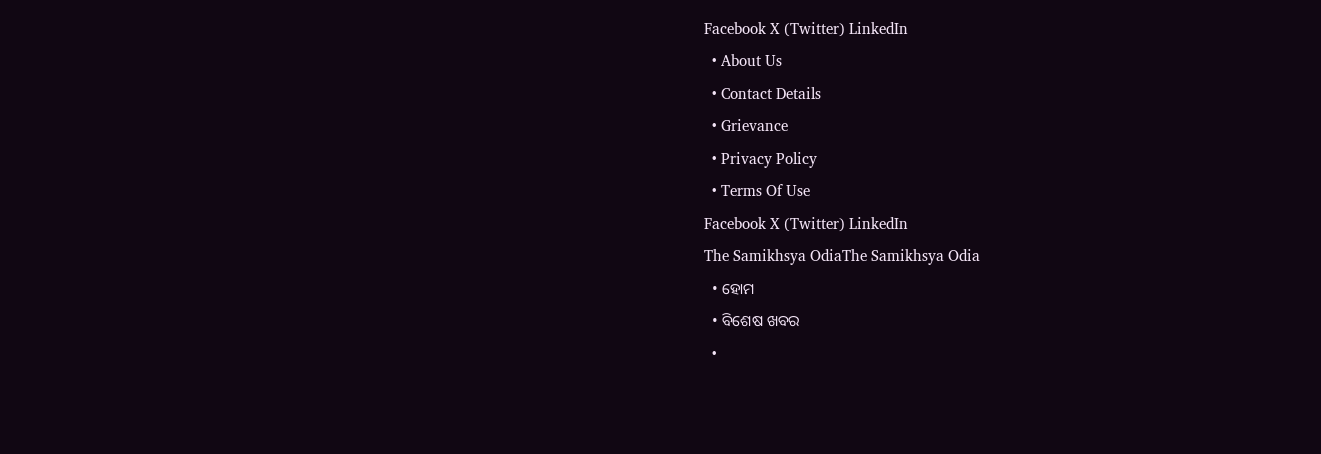Facebook X (Twitter) LinkedIn
  • About Us
  • Contact Details
  • Grievance
  • Privacy Policy
  • Terms Of Use
Facebook X (Twitter) LinkedIn
The Samikhsya OdiaThe Samikhsya Odia
  • ହୋମ
  • ବିଶେଷ ଖବର
  •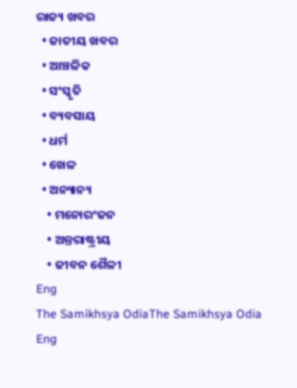ରାଜ୍ୟ ଖବର
  • ଜାତୀୟ ଖବର
  • ଆଞ୍ଚଳିକ
  • ସଂସ୍କୃତି
  • ବ୍ୟବସାୟ
  • ଧର୍ମ
  • ଖେଳ
  • ଅନ୍ୟାନ୍ୟ
    • ମନୋରଂଜନ
    • ଅନ୍ତରାଷ୍ଟ୍ରୀୟ
    • ଜୀବନ ଶୈଳୀ
Eng
The Samikhsya OdiaThe Samikhsya Odia
Eng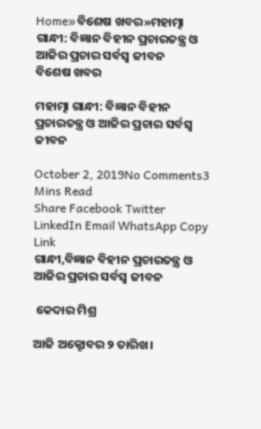Home»ବିଶେଷ ଖବର»ମହାତ୍ମା ଗାନ୍ଧୀ: ବିଜ୍ଞାନ ବିହୀନ ପ୍ରଚାରତନ୍ତ୍ର ଓ ଆଜିର ପ୍ରଚାର ସର୍ବସ୍ଵ ଜୀବନ
ବିଶେଷ ଖବର

ମହାତ୍ମା ଗାନ୍ଧୀ: ବିଜ୍ଞାନ ବିହୀନ ପ୍ରଚାରତନ୍ତ୍ର ଓ ଆଜିର ପ୍ରଚାର ସର୍ବସ୍ଵ ଜୀବନ

October 2, 2019No Comments3 Mins Read
Share Facebook Twitter LinkedIn Email WhatsApp Copy Link
ଗାନ୍ଧୀ,ବିଜ୍ଞାନ ବିହୀନ ପ୍ରଚାରତନ୍ତ୍ର ଓ ଆଜିର ପ୍ରଚାର ସର୍ବସ୍ଵ ଜୀବନ

 କେଦାର ମିଶ୍ର

ଆଜି ଅକ୍ଟୋବର ୨ ତାରିଖ।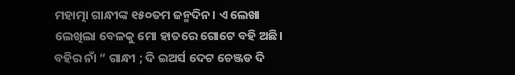ମହାତ୍ମା ଗାନ୍ଧୀଙ୍କ ୧୫୦ତମ ଜନ୍ମଦିନ। ଏ ଲେଖା ଲେଖିଲା ବେଳକୁ ମୋ ହାତରେ ଗୋଟେ ବହି ଅଛି। ବହିର ନାଁ “ ଗାନ୍ଧୀ ; ଦି ଇଅର୍ସ ଦେଟ ଚେଞ୍ଜଡ ଦି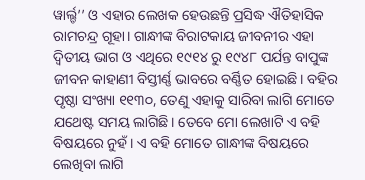ୱାର୍ଲ୍ଡ’’ ଓ ଏହାର ଲେଖକ ହେଉଛନ୍ତି ପ୍ରସିଦ୍ଧ ଐତିହାସିକ ରାମଚନ୍ଦ୍ର ଗୂହା। ଗାନ୍ଧୀଙ୍କ ବିରାଟକାୟ ଜୀବନୀର ଏହା ଦ୍ଵିତୀୟ ଭାଗ ଓ ଏଥିରେ ୧୯୧୪ ରୁ ୧୯୪୮ ପର୍ଯନ୍ତ ବାପୁଙ୍କ ଜୀବନ କାହାଣୀ ବିସ୍ତୀର୍ଣ୍ଣ ଭାବରେ ବର୍ଣ୍ଣିତ ହୋଇଛି। ବହିର ପୃଷ୍ଠା ସଂଖ୍ୟା ୧୧୩୦, ତେଣୁ ଏହାକୁ ସାରିବା ଲାଗି ମୋତେ ଯଥେଷ୍ଟ ସମୟ ଲାଗିଛି। ତେବେ ମୋ ଲେଖାଟି ଏ ବହି ବିଷୟରେ ନୁହଁ। ଏ ବହି ମୋତେ ଗାନ୍ଧୀଙ୍କ ବିଷୟରେ ଲେଖିବା ଲାଗି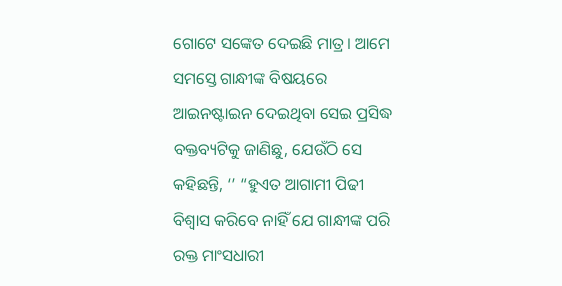ଗୋଟେ ସଙ୍କେତ ଦେଇଛି ମାତ୍ର। ଆମେ ସମସ୍ତେ ଗାନ୍ଧୀଙ୍କ ବିଷୟରେ ଆଇନଷ୍ଟାଇନ ଦେଇଥିବା ସେଇ ପ୍ରସିଦ୍ଧ ବକ୍ତବ୍ୟଟିକୁ ଜାଣିଛୁ, ଯେଉଁଠି ସେ କହିଛନ୍ତି, ‘’ “ହୁଏତ ଆଗାମୀ ପିଢୀ ବିଶ୍ଵାସ କରିବେ ନାହିଁ ଯେ ଗାନ୍ଧୀଙ୍କ ପରି ରକ୍ତ ମାଂସଧାରୀ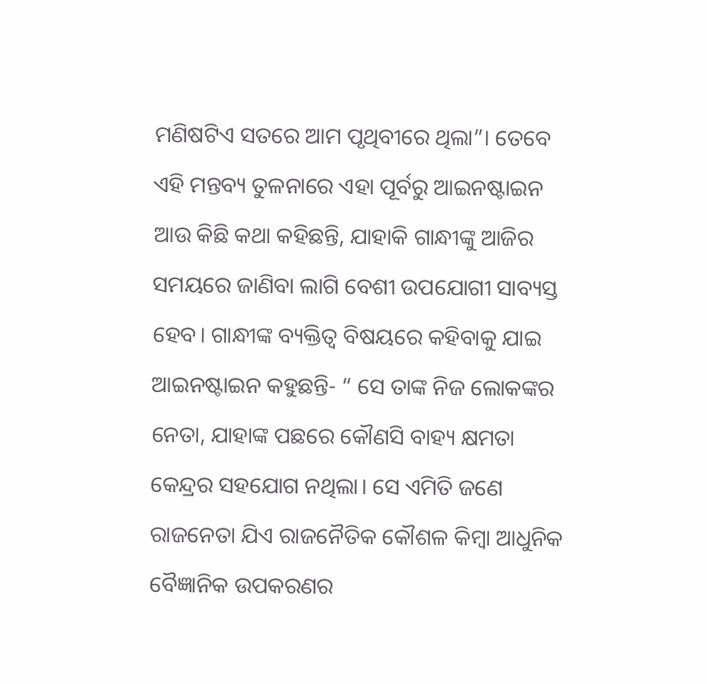ମଣିଷଟିଏ ସତରେ ଆମ ପୃଥିବୀରେ ଥିଲା”। ତେବେ ଏହି ମନ୍ତବ୍ୟ ତୁଳନାରେ ଏହା ପୂର୍ବରୁ ଆଇନଷ୍ଟାଇନ ଆଉ କିଛି କଥା କହିଛନ୍ତି, ଯାହାକି ଗାନ୍ଧୀଙ୍କୁ ଆଜିର ସମୟରେ ଜାଣିବା ଲାଗି ବେଶୀ ଉପଯୋଗୀ ସାବ୍ୟସ୍ତ ହେବ। ଗାନ୍ଧୀଙ୍କ ବ୍ୟକ୍ତିତ୍ବ ବିଷୟରେ କହିବାକୁ ଯାଇ ଆଇନଷ୍ଟାଇନ କହୁଛନ୍ତି- “ ସେ ତାଙ୍କ ନିଜ ଲୋକଙ୍କର ନେତା, ଯାହାଙ୍କ ପଛରେ କୌଣସି ବାହ୍ୟ କ୍ଷମତା କେନ୍ଦ୍ରର ସହଯୋଗ ନଥିଲା। ସେ ଏମିତି ଜଣେ ରାଜନେତା ଯିଏ ରାଜନୈତିକ କୌଶଳ କିମ୍ବା ଆଧୁନିକ ବୈଜ୍ଞାନିକ ଉପକରଣର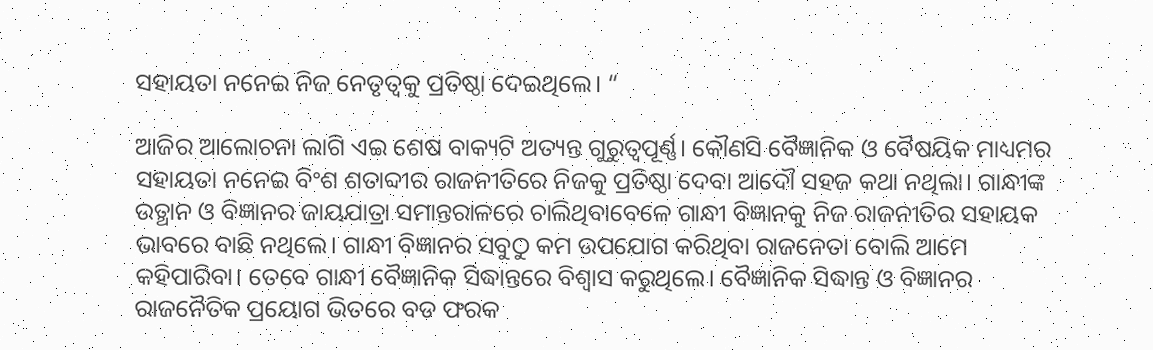ସହାୟତା ନନେଇ ନିଜ ନେତୃତ୍ବକୁ ପ୍ରତିଷ୍ଠା ଦେଇଥିଲେ। “

ଆଜିର ଆଲୋଚନା ଲାଗି ଏଇ ଶେଷ ବାକ୍ୟଟି ଅତ୍ୟନ୍ତ ଗୁରୁତ୍ୱପୂର୍ଣ୍ଣ। କୌଣସି ବୈଜ୍ଞାନିକ ଓ ବୈଷୟିକ ମାଧ୍ୟମର ସହାୟତା ନନେଇ ବିଂଶ ଶତାବ୍ଦୀର ରାଜନୀତିରେ ନିଜକୁ ପ୍ରତିଷ୍ଠା ଦେବା ଆଦୌ ସହଜ କଥା ନଥିଲା। ଗାନ୍ଧୀଙ୍କ ଉତ୍ଥାନ ଓ ବିଜ୍ଞାନର ଜାୟଯାତ୍ରା ସମାନ୍ତରାଳରେ ଚାଲିଥିବାବେଳେ ଗାନ୍ଧୀ ବିଜ୍ଞାନକୁ ନିଜ ରାଜନୀତିର ସହାୟକ ଭାବରେ ବାଛି ନଥିଲେ। ଗାନ୍ଧୀ ବିଜ୍ଞାନର ସବୁଠୁ କମ ଉପଯୋଗ କରିଥିବା ରାଜନେତା ବୋଲି ଆମେ କହିପାରିବା। ତେବେ ଗାନ୍ଧୀ ବୈଜ୍ଞାନିକ ସିଦ୍ଧାନ୍ତରେ ବିଶ୍ଵାସ କରୁଥିଲେ। ବୈଜ୍ଞାନିକ ସିଦ୍ଧାନ୍ତ ଓ ବିଜ୍ଞାନର ରାଜନୈତିକ ପ୍ରୟୋଗ ଭିତରେ ବଡ ଫରକ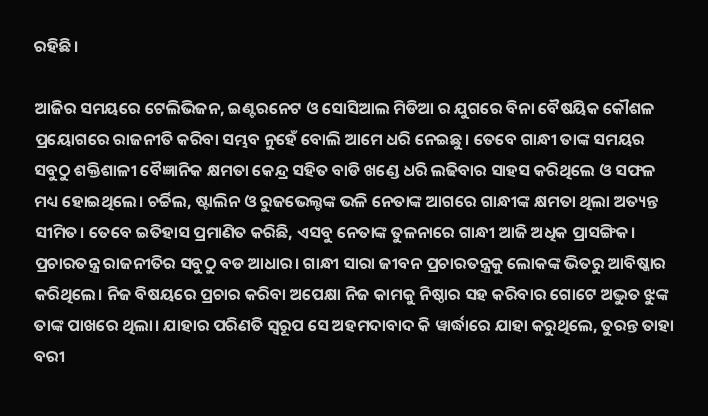ରହିଛି।

ଆଜିର ସମୟରେ ଟେଲିଭିଜନ, ଇଣ୍ଟରନେଟ ଓ ସୋସିଆଲ ମିଡିଆ ର ଯୁଗରେ ବିନା ବୈଷୟିକ କୌଶଳ ପ୍ରୟୋଗରେ ରାଜନୀତି କରିବା ସମ୍ଭବ ନୁହେଁ ବୋଲି ଆମେ ଧରି ନେଇଛୁ। ତେବେ ଗାନ୍ଧୀ ତାଙ୍କ ସମୟର ସବୁଠୁ ଶକ୍ତିଶାଳୀ ବୈଜ୍ଞାନିକ କ୍ଷମତା କେନ୍ଦ୍ର ସହିତ ବାଡି ଖଣ୍ଡେ ଧରି ଲଢିବାର ସାହସ କରିଥିଲେ ଓ ସଫଳ ମଧ୍ୟ ହୋଇଥିଲେ। ଚର୍ଚ୍ଚିଲ, ଷ୍ଟାଲିନ ଓ ରୁଜଭେଲ୍ଟଙ୍କ ଭଳି ନେତାଙ୍କ ଆଗରେ ଗାନ୍ଧୀଙ୍କ କ୍ଷମତା ଥିଲା ଅତ୍ୟନ୍ତ ସୀମିତ। ତେବେ ଇତିହାସ ପ୍ରମାଣିତ କରିଛି, ଏସବୁ ନେତାଙ୍କ ତୁଳନାରେ ଗାନ୍ଧୀ ଆଜି ଅଧିକ ପ୍ରାସଙ୍ଗିକ। ପ୍ରଚାରତନ୍ତ୍ର ରାଜନୀତିର ସବୁଠୁ ବଡ ଆଧାର। ଗାନ୍ଧୀ ସାରା ଜୀବନ ପ୍ରଚାରତନ୍ତ୍ରକୁ ଲୋକଙ୍କ ଭିତରୁ ଆବିଷ୍କାର କରିଥିଲେ। ନିଜ ବିଷୟରେ ପ୍ରଚାର କରିବା ଅପେକ୍ଷା ନିଜ କାମକୁ ନିଷ୍ଠାର ସହ କରିବାର ଗୋଟେ ଅଦ୍ଭୁତ ଝୁଙ୍କ ତାଙ୍କ ପାଖରେ ଥିଲା। ଯାହାର ପରିଣତି ସ୍ଵରୂପ ସେ ଅହମଦାବାଦ କି ୱାର୍ଦ୍ଧାରେ ଯାହା କରୁଥିଲେ, ତୁରନ୍ତ ତାହା ବରୀ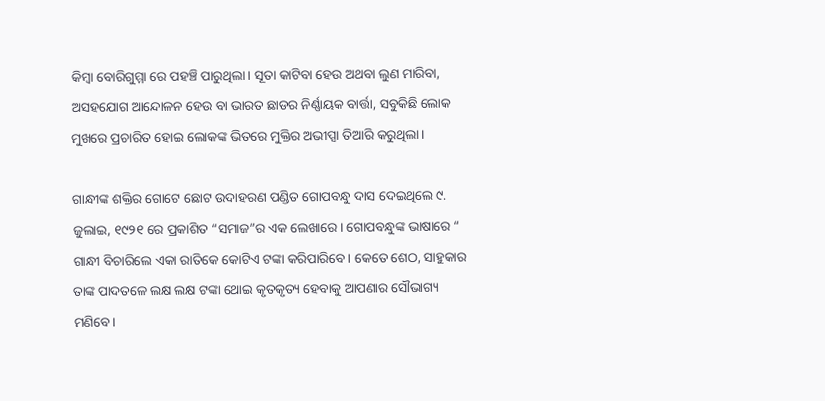କିମ୍ବା ବୋରିଗୁମ୍ମା ରେ ପହଞ୍ଚି ପାରୁଥିଲା। ସୂତା କାଟିବା ହେଉ ଅଥବା ଲୁଣ ମାରିବା, ଅସହଯୋଗ ଆନ୍ଦୋଳନ ହେଉ ବା ଭାରତ ଛାଡର ନିର୍ଣ୍ଣାୟକ ବାର୍ତ୍ତା, ସବୁକିଛି ଲୋକ ମୁଖରେ ପ୍ରଚାରିତ ହୋଇ ଲୋକଙ୍କ ଭିତରେ ମୁକ୍ତିର ଅଭୀପ୍ସା ତିଆରି କରୁଥିଲା।

ଗାନ୍ଧୀଙ୍କ ଶକ୍ତିର ଗୋଟେ ଛୋଟ ଉଦାହରଣ ପଣ୍ଡିତ ଗୋପବନ୍ଧୁ ଦାସ ଦେଇଥିଲେ ୯. ଜୁଲାଇ, ୧୯୨୧ ରେ ପ୍ରକାଶିତ “ସମାଜ”ର ଏକ ଲେଖାରେ। ଗୋପବନ୍ଧୁଙ୍କ ଭାଷାରେ “ ଗାନ୍ଧୀ ବିଚାରିଲେ ଏକା ରାତିକେ କୋଟିଏ ଟଙ୍କା କରିପାରିବେ। କେତେ ଶେଠ, ସାହୁକାର ତାଙ୍କ ପାଦତଳେ ଲକ୍ଷ ଲକ୍ଷ ଟଙ୍କା ଥୋଇ କୃତକୃତ୍ୟ ହେବାକୁ ଆପଣାର ସୌଭାଗ୍ୟ ମଣିବେ।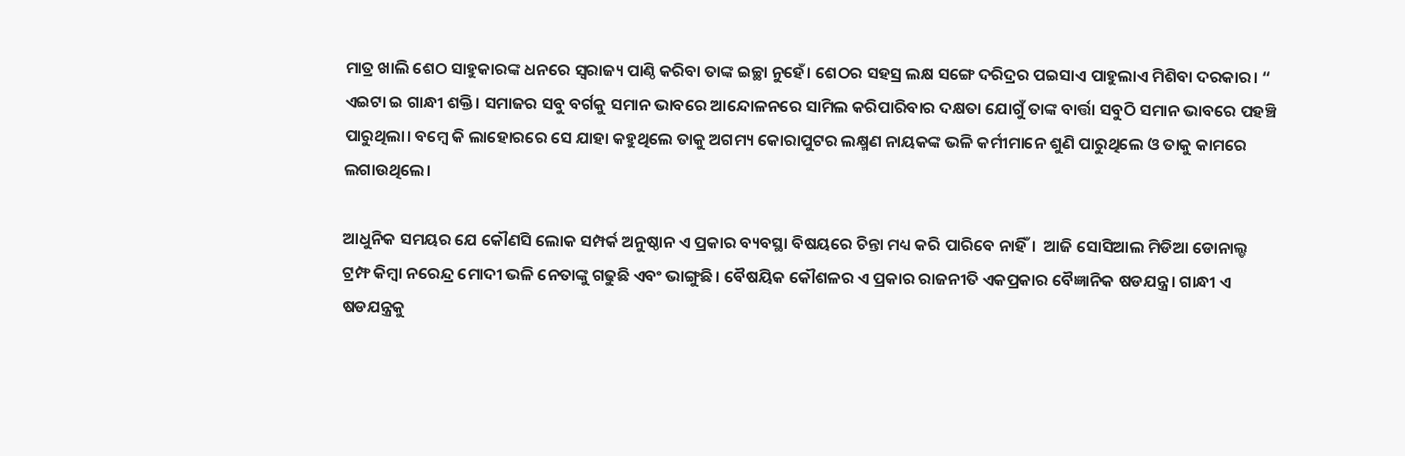ମାତ୍ର ଖାଲି ଶେଠ ସାହୁକାରଙ୍କ ଧନରେ ସ୍ଵରାଜ୍ୟ ପାଣ୍ଠି କରିବା ତାଙ୍କ ଇଚ୍ଛା ନୁହେଁ। ଶେଠର ସହସ୍ର ଲକ୍ଷ ସଙ୍ଗେ ଦରିଦ୍ରର ପଇସାଏ ପାହୁଲାଏ ମିଶିବା ଦରକାର। “ ଏଇଟା ଇ ଗାନ୍ଧୀ ଶକ୍ତି। ସମାଜର ସବୁ ବର୍ଗକୁ ସମାନ ଭାବରେ ଆନ୍ଦୋଳନରେ ସାମିଲ କରିପାରିବାର ଦକ୍ଷତା ଯୋଗୁଁ ତାଙ୍କ ବାର୍ତ୍ତା ସବୁଠି ସମାନ ଭାବରେ ପହଞ୍ଚି ପାରୁଥିଲା। ବମ୍ବେ କି ଲାହୋରରେ ସେ ଯାହା କହୁଥିଲେ ତାକୁ ଅଗମ୍ୟ କୋରାପୁଟର ଲକ୍ଷ୍ମଣ ନାୟକଙ୍କ ଭଳି କର୍ମୀମାନେ ଶୁଣି ପାରୁଥିଲେ ଓ ତାକୁ କାମରେ ଲଗାଉଥିଲେ।

ଆଧୁନିକ ସମୟର ଯେ କୌଣସି ଲୋକ ସମ୍ପର୍କ ଅନୁଷ୍ଠାନ ଏ ପ୍ରକାର ବ୍ୟବସ୍ଥା ବିଷୟରେ ଚିନ୍ତା ମଧ୍ୟ କରି ପାରିବେ ନାହିଁ।  ଆଜି ସୋସିଆଲ ମିଡିଆ ଡୋନାଲ୍ଡ ଟ୍ରମ୍ଫ କିମ୍ବା ନରେନ୍ଦ୍ର ମୋଦୀ ଭଳି ନେତାଙ୍କୁ ଗଢୁଛି ଏବଂ ଭାଙ୍ଗୁଛି। ବୈଷୟିକ କୌଶଳର ଏ ପ୍ରକାର ରାଜନୀତି ଏକପ୍ରକାର ବୈଜ୍ଞାନିକ ଷଡଯନ୍ତ୍ର। ଗାନ୍ଧୀ ଏ ଷଡଯନ୍ତ୍ରକୁ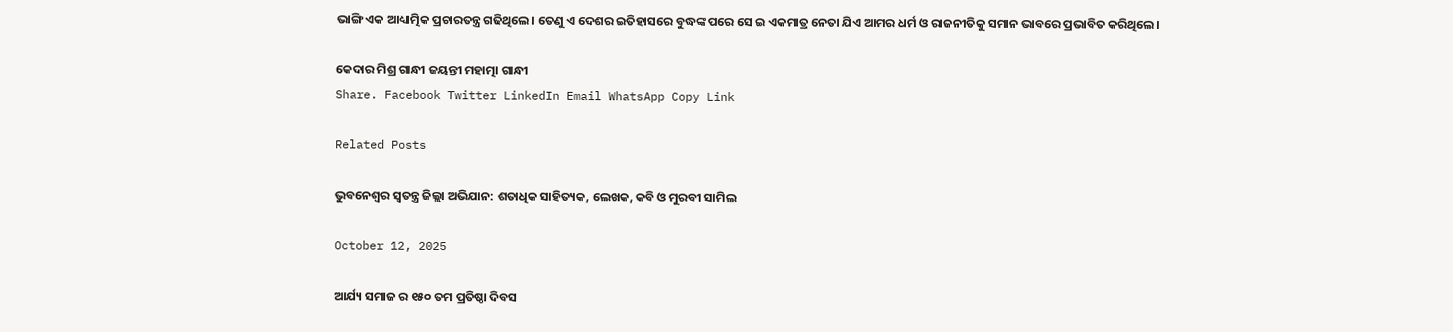ଭାଙ୍ଗି ଏକ ଆଧ୍ୟାତ୍ମିକ ପ୍ରଚାରତନ୍ତ୍ର ଗଢିଥିଲେ। ତେଣୁ ଏ ଦେଶର ଇତିହାସରେ ବୁଦ୍ଧଙ୍କ ପରେ ସେ ଇ ଏକମାତ୍ର ନେତା ଯିଏ ଆମର ଧର୍ମ ଓ ରାଜନୀତିକୁ ସମାନ ଭାବରେ ପ୍ରଭାବିତ କରିଥିଲେ।

କେଦାର ମିଶ୍ର ଗାନ୍ଧୀ ଜୟନ୍ତୀ ମହାତ୍ମା ଗାନ୍ଧୀ
Share. Facebook Twitter LinkedIn Email WhatsApp Copy Link

Related Posts

ଭୁବନେଶ୍ୱର ସ୍ବତନ୍ତ୍ର ଜିଲ୍ଲା ଅଭିଯାନ: ଶତାଧିକ ସାହିତ୍ୟକ, ଲେଖକ, କବି ଓ ମୁରବୀ ସାମିଲ

October 12, 2025

ଆର୍ଯ୍ୟ ସମାଜ ର ୧୫୦ ତମ ପ୍ରତିଷ୍ଠା ଦିବସ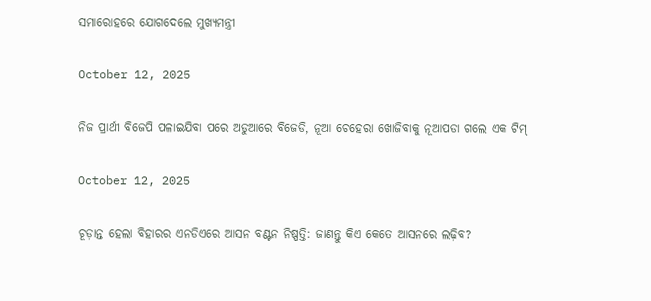ସମାରୋହରେ ଯୋଗଦେଲେ ମୁଖ୍ୟମନ୍ତ୍ରୀ

October 12, 2025

ନିଜ ପ୍ରାର୍ଥୀ ବିଜେପି ପଳାଇଯିବା ପରେ ଅଡୁଆରେ ବିଜେଡି, ନୂଆ ଚେହେରା ଖୋଜିବାକୁ ନୂଆପଡା ଗଲେ ଏକ ଟିମ୍

October 12, 2025

ଚୂଡ଼ାନ୍ତ ହେଲା ବିହାରର ଏନଡିଏରେ ଆସନ ବଣ୍ଟନ ନିଷ୍ପତ୍ତି: ଜାଣନ୍ତୁ କିଏ କେତେ ଆସନରେ ଲଢ଼ିବ?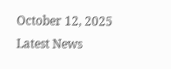October 12, 2025
Latest News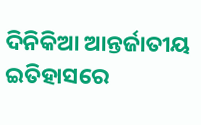ଦିନିକିଆ ଆନ୍ତର୍ଜାତୀୟ ଇତିହାସରେ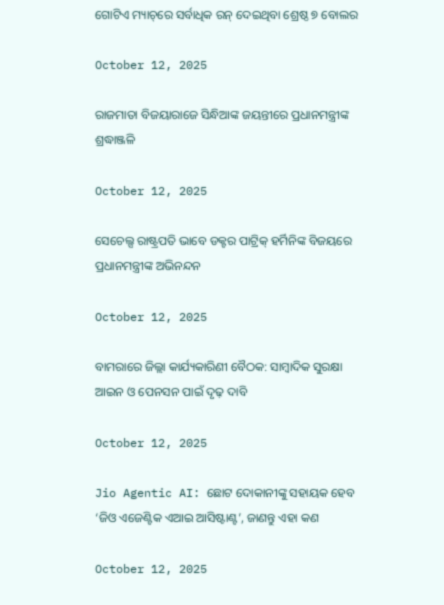ଗୋଟିଏ ମ୍ୟାଚ୍‌ରେ ସର୍ବାଧିକ ରନ୍ ଦେଇଥିବା ଶ୍ରେଷ୍ଠ ୭ ବୋଲର

October 12, 2025

ରାଜମାତା ବିଜୟାରାଜେ ସିନ୍ଧିଆଙ୍କ ଜୟନ୍ତୀରେ ପ୍ରଧାନମନ୍ତ୍ରୀଙ୍କ ଶ୍ରଦ୍ଧାଞ୍ଜଳି

October 12, 2025

ସେଚେଲ୍ସ ରାଷ୍ଟ୍ରପତି ଭାବେ ଡକ୍ଟର ପାଟ୍ରିକ୍ ହର୍ମିନିଙ୍କ ବିଜୟରେ ପ୍ରଧାନମନ୍ତ୍ରୀଙ୍କ ଅଭିନନ୍ଦନ

October 12, 2025

ବାମରାରେ ଜିଲ୍ଲା କାର୍ଯ୍ୟକାରିଣୀ ବୈଠକ: ସାମ୍ବାଦିକ ସୁରକ୍ଷା ଆଇନ ଓ ପେନସନ ପାଇଁ ଦୃଢ଼ ଦାବି

October 12, 2025

Jio Agentic AI: ଛୋଟ ଦୋକାନୀଙ୍କୁ ସହାୟକ ହେବ ‘ଜିଓ ଏଜେଣ୍ଟିକ ଏଆଇ ଆସିଷ୍ଟାଣ୍ଟ’, ଜାଣନ୍ତୁ ଏହା କଣ

October 12, 2025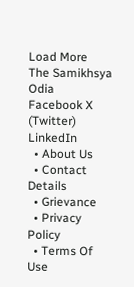Load More
The Samikhsya Odia
Facebook X (Twitter) LinkedIn
  • About Us
  • Contact Details
  • Grievance
  • Privacy Policy
  • Terms Of Use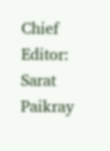Chief Editor: Sarat Paikray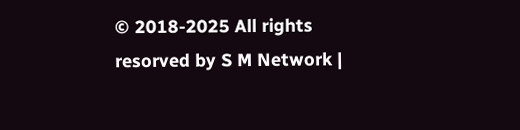© 2018-2025 All rights resorved by S M Network |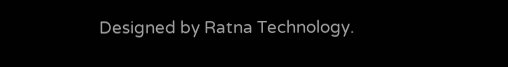Designed by Ratna Technology.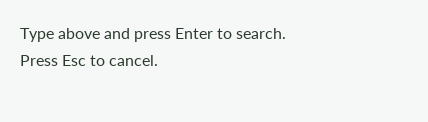Type above and press Enter to search. Press Esc to cancel.